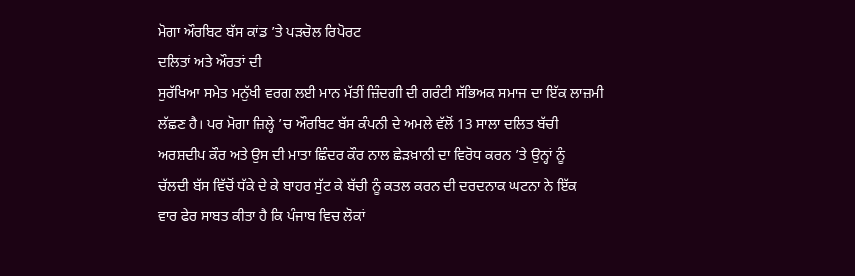ਮੋਗਾ ਔਰਬਿਟ ਬੱਸ ਕਾਂਡ ’ਤੇ ਪੜਚੋਲ ਰਿਪੋਰਟ
ਦਲਿਤਾਂ ਅਤੇ ਔਰਤਾਂ ਦੀ
ਸੁਰੱਖਿਆ ਸਮੇਤ ਮਨੁੱਖੀ ਵਰਗ ਲਈ ਮਾਨ ਮੱਤੀਂ ਜ਼ਿੰਦਗੀ ਦੀ ਗਰੰਟੀ ਸੱਭਿਅਕ ਸਮਾਜ ਦਾ ਇੱਕ ਲਾਜ਼ਮੀ
ਲੱਛਣ ਹੈ। ਪਰ ਮੋਗਾ ਜ਼ਿਲ੍ਹੇ ’ਚ ਔਰਬਿਟ ਬੱਸ ਕੰਪਨੀ ਦੇ ਅਮਲੇ ਵੱਲੋਂ 13 ਸਾਲਾ ਦਲਿਤ ਬੱਚੀ
ਅਰਸ਼ਦੀਪ ਕੌਰ ਅਤੇ ਉਸ ਦੀ ਮਾਤਾ ਛਿੰਦਰ ਕੌਰ ਨਾਲ ਛੇੜਖ਼ਾਨੀ ਦਾ ਵਿਰੋਧ ਕਰਨ ’ਤੇ ਉਨ੍ਹਾਂ ਨੂੰ
ਚੱਲਦੀ ਬੱਸ ਵਿੱਚੋਂ ਧੱਕੇ ਦੇ ਕੇ ਬਾਹਰ ਸੁੱਟ ਕੇ ਬੱਚੀ ਨੂੰ ਕਤਲ ਕਰਨ ਦੀ ਦਰਦਨਾਕ ਘਟਨਾ ਨੇ ਇੱਕ
ਵਾਰ ਫੇਰ ਸਾਬਤ ਕੀਤਾ ਹੈ ਕਿ ਪੰਜਾਬ ਵਿਚ ਲੋਕਾਂ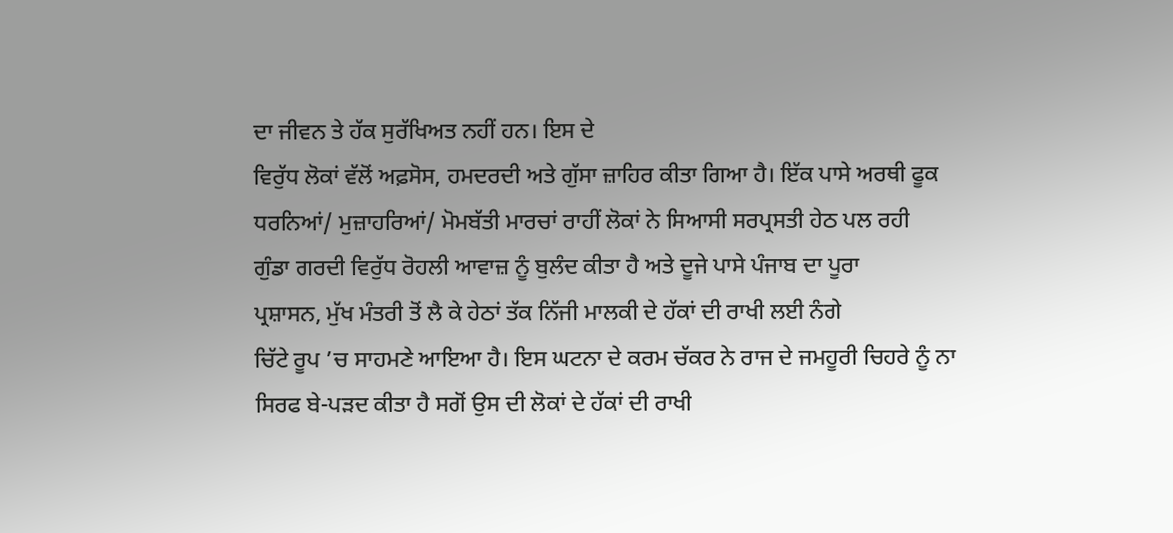ਦਾ ਜੀਵਨ ਤੇ ਹੱਕ ਸੁਰੱਖਿਅਤ ਨਹੀਂ ਹਨ। ਇਸ ਦੇ
ਵਿਰੁੱਧ ਲੋਕਾਂ ਵੱਲੋਂ ਅਫ਼ਸੋਸ, ਹਮਦਰਦੀ ਅਤੇ ਗੁੱਸਾ ਜ਼ਾਹਿਰ ਕੀਤਾ ਗਿਆ ਹੈ। ਇੱਕ ਪਾਸੇ ਅਰਥੀ ਫੂਕ
ਧਰਨਿਆਂ/ ਮੁਜ਼ਾਹਰਿਆਂ/ ਮੋਮਬੱਤੀ ਮਾਰਚਾਂ ਰਾਹੀਂ ਲੋਕਾਂ ਨੇ ਸਿਆਸੀ ਸਰਪ੍ਰਸਤੀ ਹੇਠ ਪਲ ਰਹੀ
ਗੁੰਡਾ ਗਰਦੀ ਵਿਰੁੱਧ ਰੋਹਲੀ ਆਵਾਜ਼ ਨੂੰ ਬੁਲੰਦ ਕੀਤਾ ਹੈ ਅਤੇ ਦੂਜੇ ਪਾਸੇ ਪੰਜਾਬ ਦਾ ਪੂਰਾ
ਪ੍ਰਸ਼ਾਸਨ, ਮੁੱਖ ਮੰਤਰੀ ਤੋਂ ਲੈ ਕੇ ਹੇਠਾਂ ਤੱਕ ਨਿੱਜੀ ਮਾਲਕੀ ਦੇ ਹੱਕਾਂ ਦੀ ਰਾਖੀ ਲਈ ਨੰਗੇ
ਚਿੱਟੇ ਰੂਪ ’ਚ ਸਾਹਮਣੇ ਆਇਆ ਹੈ। ਇਸ ਘਟਨਾ ਦੇ ਕਰਮ ਚੱਕਰ ਨੇ ਰਾਜ ਦੇ ਜਮਹੂਰੀ ਚਿਹਰੇ ਨੂੰ ਨਾ
ਸਿਰਫ ਬੇ-ਪੜਦ ਕੀਤਾ ਹੈ ਸਗੋਂ ਉਸ ਦੀ ਲੋਕਾਂ ਦੇ ਹੱਕਾਂ ਦੀ ਰਾਖੀ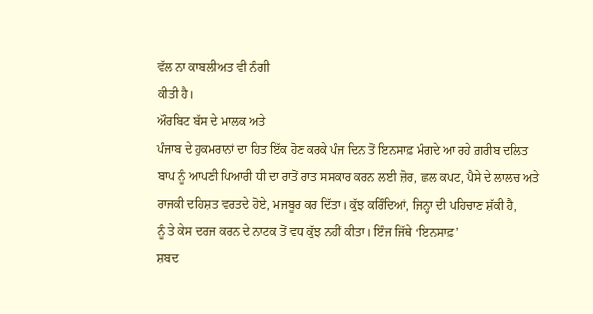ਵੱਲ ਨਾ ਕਾਬਲੀਅਤ ਵੀ ਨੰਗੀ
ਕੀਤੀ ਹੈ।
ਔਰਬਿਟ ਬੱਸ ਦੇ ਮਾਲਕ ਅਤੇ
ਪੰਜਾਬ ਦੇ ਹੁਕਮਰਾਨਾਂ ਦਾ ਹਿਤ ਇੱਕ ਹੋਣ ਕਰਕੇ ਪੰਜ ਦਿਨ ਤੋਂ ਇਨਸਾਫ਼ ਮੰਗਦੇ ਆ ਰਹੇ ਗ਼ਰੀਬ ਦਲਿਤ
ਬਾਪ ਨੂੰ ਆਪਣੀ ਪਿਆਰੀ ਧੀ ਦਾ ਰਾਤੋਂ ਰਾਤ ਸਸਕਾਰ ਕਰਨ ਲਈ ਜ਼ੋਰ, ਛਲ ਕਪਟ, ਪੈਸੇ ਦੇ ਲਾਲਚ ਅਤੇ
ਰਾਜਕੀ ਦਹਿਸ਼ਤ ਵਰਤਦੇ ਹੋਏ, ਮਜਬੂਰ ਕਰ ਦਿੱਤਾ। ਕੁੱਝ ਕਰਿੰਦਿਆਂ, ਜਿਨ੍ਹਾ ਦੀ ਪਹਿਚਾਣ ਸ਼ੱਕੀ ਹੈ,
ਨੂੰ ਤੇ ਕੇਸ ਦਰਜ ਕਰਨ ਦੇ ਨਾਟਕ ਤੋਂ ਵਧ ਕੁੱਝ ਨਹੀਂ ਕੀਤਾ। ਇੰਜ ਜਿੱਥੇ ‘ਇਨਸਾਫ਼’
ਸ਼ਬਦ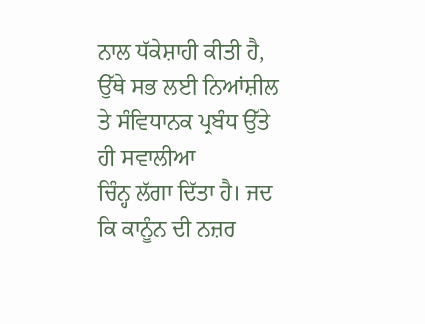ਨਾਲ ਧੱਕੇਸ਼ਾਹੀ ਕੀਤੀ ਹੈ, ਉੱਥੇ ਸਭ ਲਈ ਨਿਆਂਸ਼ੀਲ ਤੇ ਸੰਵਿਧਾਨਕ ਪ੍ਰਬੰਧ ਉੱਤੇ ਹੀ ਸਵਾਲੀਆ
ਚਿੰਨ੍ਹ ਲੱਗਾ ਦਿੱਤਾ ਹੈ। ਜਦ ਕਿ ਕਾਨੂੰਨ ਦੀ ਨਜ਼ਰ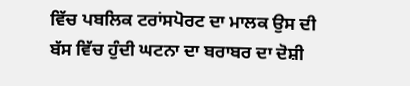ਵਿੱਚ ਪਬਲਿਕ ਟਰਾਂਸਪੋਰਟ ਦਾ ਮਾਲਕ ਉਸ ਦੀ
ਬੱਸ ਵਿੱਚ ਹੁੰਦੀ ਘਟਨਾ ਦਾ ਬਰਾਬਰ ਦਾ ਦੋਸ਼ੀ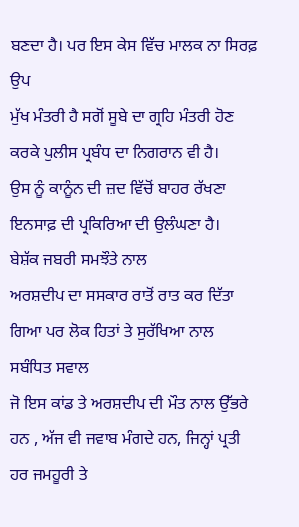ਬਣਦਾ ਹੈ। ਪਰ ਇਸ ਕੇਸ ਵਿੱਚ ਮਾਲਕ ਨਾ ਸਿਰਫ਼ ਉਪ
ਮੁੱਖ ਮੰਤਰੀ ਹੈ ਸਗੋਂ ਸੂਬੇ ਦਾ ਗ੍ਰਹਿ ਮੰਤਰੀ ਹੋਣ ਕਰਕੇ ਪੁਲੀਸ ਪ੍ਰਬੰਧ ਦਾ ਨਿਗਰਾਨ ਵੀ ਹੈ।
ਉਸ ਨੂੰ ਕਾਨੂੰਨ ਦੀ ਜ਼ਦ ਵਿੱਚੋਂ ਬਾਹਰ ਰੱਖਣਾ ਇਨਸਾਫ਼ ਦੀ ਪ੍ਰਕਿਰਿਆ ਦੀ ਉਲੰਘਣਾ ਹੈ।
ਬੇਸ਼ੱਕ ਜਬਰੀ ਸਮਝੌਤੇ ਨਾਲ
ਅਰਸ਼ਦੀਪ ਦਾ ਸਸਕਾਰ ਰਾਤੋਂ ਰਾਤ ਕਰ ਦਿੱਤਾ ਗਿਆ ਪਰ ਲੋਕ ਹਿਤਾਂ ਤੇ ਸੁਰੱਖਿਆ ਨਾਲ ਸਬੰਧਿਤ ਸਵਾਲ
ਜੋ ਇਸ ਕਾਂਡ ਤੇ ਅਰਸ਼ਦੀਪ ਦੀ ਮੌਤ ਨਾਲ ਉੱਭਰੇ ਹਨ , ਅੱਜ ਵੀ ਜਵਾਬ ਮੰਗਦੇ ਹਨ, ਜਿਨ੍ਹਾਂ ਪ੍ਰਤੀ
ਹਰ ਜਮਹੂਰੀ ਤੇ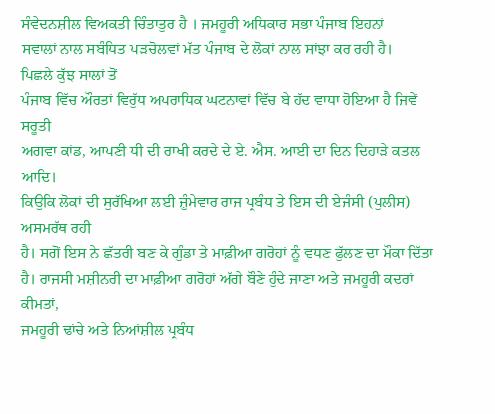ਸੰਵੇਦਨਸ਼ੀਲ ਵਿਅਕਤੀ ਚਿੰਤਾਤੁਰ ਹੈ । ਜਮਹੂਰੀ ਅਧਿਕਾਰ ਸਭਾ ਪੰਜਾਬ ਇਹਨਾਂ
ਸਵਾਲਾਂ ਨਾਲ ਸਬੰਧਿਤ ਪੜਚੋਲਵਾਂ ਮੱਤ ਪੰਜਾਬ ਦੇ ਲੋਕਾਂ ਨਾਲ ਸਾਂਝਾ ਕਰ ਰਹੀ ਹੈ।
ਪਿਛਲੇ ਕੁੱਝ ਸਾਲਾਂ ਤੋਂ
ਪੰਜਾਬ ਵਿੱਚ ਔਰਤਾਂ ਵਿਰੁੱਧ ਅਪਰਾਧਿਕ ਘਟਨਾਵਾਂ ਵਿੱਚ ਬੇ ਹੱਦ ਵਾਧਾ ਹੋਇਆ ਹੈ ਜਿਵੇਂ ਸਰੂਤੀ
ਅਗਵਾ ਕਾਂਡ, ਆਪਣੀ ਧੀ ਦੀ ਰਾਖੀ ਕਰਦੇ ਦੇ ਏ. ਐਸ. ਆਈ ਦਾ ਦਿਨ ਦਿਹਾੜੇ ਕਤਲ ਆਦਿ।
ਕਿਉਕਿ ਲੋਕਾਂ ਦੀ ਸੁਰੱਖਿਆ ਲਈ ਜ਼ੁੰਮੇਵਾਰ ਰਾਜ ਪ੍ਰਬੰਧ ਤੇ ਇਸ ਦੀ ਏਜੰਸੀ (ਪੁਲੀਸ) ਅਸਮਰੱਥ ਰਹੀ
ਹੈ। ਸਗੋਂ ਇਸ ਨੇ ਛੱਤਰੀ ਬਣ ਕੇ ਗੁੰਡਾ ਤੇ ਮਾਫ਼ੀਆ ਗਰੋਹਾਂ ਨੂੰ ਵਧਣ ਫੁੱਲਣ ਦਾ ਮੌਕਾ ਦਿੱਤਾ
ਹੈ। ਰਾਜਸੀ ਮਸ਼ੀਨਰੀ ਦਾ ਮਾਫ਼ੀਆ ਗਰੋਹਾਂ ਅੱਗੇ ਬੌਣੇ ਹੁੰਦੇ ਜਾਣਾ ਅਤੇ ਜਮਹੂਰੀ ਕਦਰਾਂ ਕੀਮਤਾਂ,
ਜਮਹੂਰੀ ਢਾਂਚੇ ਅਤੇ ਨਿਆਂਸ਼ੀਲ ਪ੍ਰਬੰਧ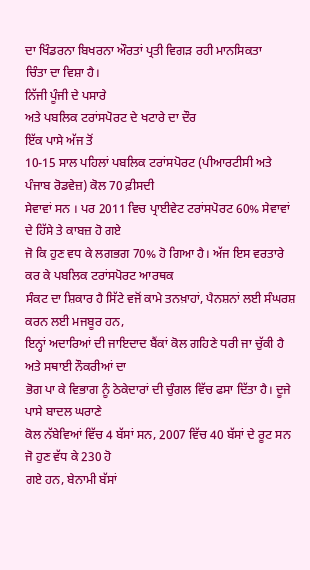ਦਾ ਖਿੰਡਰਨਾ ਬਿਖਰਨਾ ਔਰਤਾਂ ਪ੍ਰਤੀ ਵਿਗੜ ਰਹੀ ਮਾਨਸਿਕਤਾ
ਚਿੰਤਾ ਦਾ ਵਿਸ਼ਾ ਹੈ।
ਨਿੱਜੀ ਪੂੰਜੀ ਦੇ ਪਸਾਰੇ
ਅਤੇ ਪਬਲਿਕ ਟਰਾਂਸਪੋਰਟ ਦੇ ਖਟਾਰੇ ਦਾ ਦੌਰ
ਇੱਕ ਪਾਸੇ ਅੱਜ ਤੋਂ
10-15 ਸਾਲ ਪਹਿਲਾਂ ਪਬਲਿਕ ਟਰਾਂਸਪੋਰਟ (ਪੀਆਰਟੀਸੀ ਅਤੇ ਪੰਜਾਬ ਰੋਡਵੇਜ਼) ਕੋਲ 70 ਫ਼ੀਸਦੀ
ਸੇਵਾਵਾਂ ਸਨ । ਪਰ 2011 ਵਿਚ ਪ੍ਰਾਈਵੇਟ ਟਰਾਂਸਪੋਰਟ 60% ਸੇਵਾਵਾਂ ਦੇ ਹਿੱਸੇ ਤੇ ਕਾਬਜ਼ ਹੋ ਗਏ
ਜੋ ਕਿ ਹੁਣ ਵਧ ਕੇ ਲਗਭਗ 70% ਹੋ ਗਿਆ ਹੈ। ਅੱਜ ਇਸ ਵਰਤਾਰੇ ਕਰ ਕੇ ਪਬਲਿਕ ਟਰਾਂਸਪੋਰਟ ਆਰਥਕ
ਸੰਕਟ ਦਾ ਸ਼ਿਕਾਰ ਹੈ ਸਿੱਟੇ ਵਜੋਂ ਕਾਮੇ ਤਨਖ਼ਾਹਾਂ, ਪੈਨਸ਼ਨਾਂ ਲਈ ਸੰਘਰਸ਼ ਕਰਨ ਲਈ ਮਜਬੂਰ ਹਨ,
ਇਨ੍ਹਾਂ ਅਦਾਰਿਆਂ ਦੀ ਜਾਇਦਾਦ ਬੈਂਕਾਂ ਕੋਲ ਗਹਿਣੇ ਧਰੀ ਜਾ ਚੁੱਕੀ ਹੈ ਅਤੇ ਸਥਾਈ ਨੌਕਰੀਆਂ ਦਾ
ਭੋਗ ਪਾ ਕੇ ਵਿਭਾਗ ਨੂੰ ਠੇਕੇਦਾਰਾਂ ਦੀ ਚੁੰਗਲ ਵਿੱਚ ਫਸਾ ਦਿੱਤਾ ਹੈ। ਦੂਜੇ ਪਾਸੇ ਬਾਦਲ ਘਰਾਣੇ
ਕੋਲ ਨੱਬੇਵਿਆਂ ਵਿੱਚ 4 ਬੱਸਾਂ ਸਨ, 2007 ਵਿੱਚ 40 ਬੱਸਾਂ ਦੇ ਰੂਟ ਸਨ ਜੋ ਹੁਣ ਵੱਧ ਕੇ 230 ਹੋ
ਗਏ ਹਨ, ਬੇਨਾਮੀ ਬੱਸਾਂ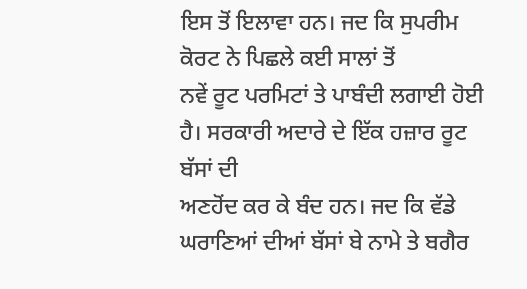ਇਸ ਤੋਂ ਇਲਾਵਾ ਹਨ। ਜਦ ਕਿ ਸੁਪਰੀਮ ਕੋਰਟ ਨੇ ਪਿਛਲੇ ਕਈ ਸਾਲਾਂ ਤੋਂ
ਨਵੇਂ ਰੂਟ ਪਰਮਿਟਾਂ ਤੇ ਪਾਬੰਦੀ ਲਗਾਈ ਹੋਈ ਹੈ। ਸਰਕਾਰੀ ਅਦਾਰੇ ਦੇ ਇੱਕ ਹਜ਼ਾਰ ਰੂਟ ਬੱਸਾਂ ਦੀ
ਅਣਹੋਂਦ ਕਰ ਕੇ ਬੰਦ ਹਨ। ਜਦ ਕਿ ਵੱਡੇ ਘਰਾਣਿਆਂ ਦੀਆਂ ਬੱਸਾਂ ਬੇ ਨਾਮੇ ਤੇ ਬਗੈਰ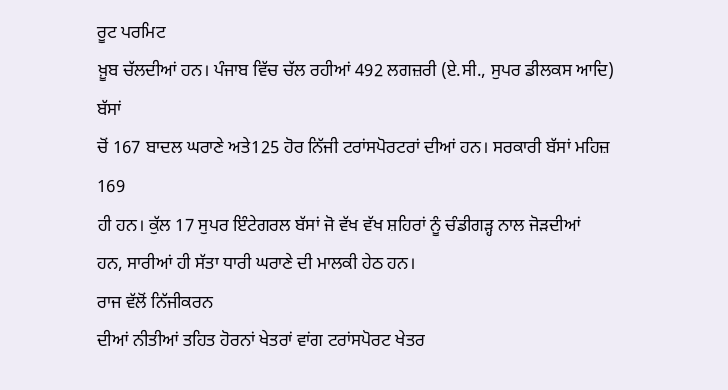ਰੂਟ ਪਰਮਿਟ
ਖ਼ੂਬ ਚੱਲਦੀਆਂ ਹਨ। ਪੰਜਾਬ ਵਿੱਚ ਚੱਲ ਰਹੀਆਂ 492 ਲਗਜ਼ਰੀ (ਏ.ਸੀ., ਸੁਪਰ ਡੀਲਕਸ ਆਦਿ) ਬੱਸਾਂ
ਚੋਂ 167 ਬਾਦਲ ਘਰਾਣੇ ਅਤੇ125 ਹੋਰ ਨਿੱਜੀ ਟਰਾਂਸਪੋਰਟਰਾਂ ਦੀਆਂ ਹਨ। ਸਰਕਾਰੀ ਬੱਸਾਂ ਮਹਿਜ਼ 169
ਹੀ ਹਨ। ਕੁੱਲ 17 ਸੁਪਰ ਇੰਟੇਗਰਲ ਬੱਸਾਂ ਜੋ ਵੱਖ ਵੱਖ ਸ਼ਹਿਰਾਂ ਨੂੰ ਚੰਡੀਗੜ੍ਹ ਨਾਲ ਜੋੜਦੀਆਂ
ਹਨ, ਸਾਰੀਆਂ ਹੀ ਸੱਤਾ ਧਾਰੀ ਘਰਾਣੇ ਦੀ ਮਾਲਕੀ ਹੇਠ ਹਨ।
ਰਾਜ ਵੱਲੋਂ ਨਿੱਜੀਕਰਨ
ਦੀਆਂ ਨੀਤੀਆਂ ਤਹਿਤ ਹੋਰਨਾਂ ਖੇਤਰਾਂ ਵਾਂਗ ਟਰਾਂਸਪੋਰਟ ਖੇਤਰ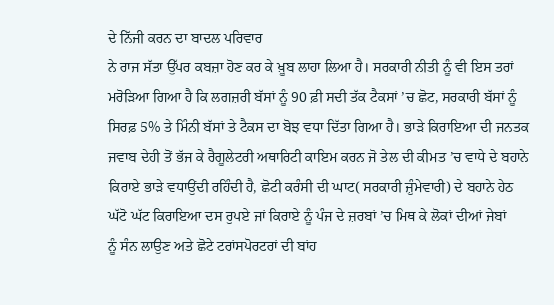ਦੇ ਨਿੱਜੀ ਕਰਨ ਦਾ ਬਾਦਲ ਪਰਿਵਾਰ
ਨੇ ਰਾਜ ਸੱਤਾ ਉੱਪਰ ਕਬਜ਼ਾ ਹੋਣ ਕਰ ਕੇ ਖ਼ੂਬ ਲਾਹਾ ਲਿਆ ਹੈ। ਸਰਕਾਰੀ ਨੀਤੀ ਨੂੰ ਵੀ ਇਸ ਤਰਾਂ
ਮਰੋੜਿਆ ਗਿਆ ਹੈ ਕਿ ਲਗਜ਼ਰੀ ਬੱਸਾਂ ਨੂੰ 90 ਫ਼ੀ ਸਦੀ ਤੱਕ ਟੈਕਸਾਂ ’ਚ ਛੋਟ, ਸਰਕਾਰੀ ਬੱਸਾਂ ਨੂੰ
ਸਿਰਫ਼ 5% ਤੇ ਮਿੰਨੀ ਬੱਸਾਂ ਤੇ ਟੈਕਸ ਦਾ ਬੋਝ ਵਧਾ ਦਿੱਤਾ ਗਿਆ ਹੈ। ਭਾੜੇ ਕਿਰਾਇਆ ਦੀ ਜਨਤਕ
ਜਵਾਬ ਦੇਹੀ ਤੋਂ ਭੱਜ ਕੇ ਰੈਗੂਲੇਟਰੀ ਅਥਾਰਿਟੀ ਕਾਇਮ ਕਰਨ ਜੋ ਤੇਲ ਦੀ ਕੀਮਤ ’ਚ ਵਾਧੇ ਦੇ ਬਹਾਨੇ
ਕਿਰਾਏ ਭਾੜੇ ਵਧਾਉਂਦੀ ਰਹਿੰਦੀ ਹੈ, ਛੋਟੀ ਕਰੰਸੀ ਦੀ ਘਾਟ( ਸਰਕਾਰੀ ਜ਼ੁੰਮੇਵਾਰੀ) ਦੇ ਬਹਾਨੇ ਹੇਠ
ਘੱਟੋ ਘੱਟ ਕਿਰਾਇਆ ਦਸ ਰੁਪਏ ਜਾਂ ਕਿਰਾਏ ਨੂੰ ਪੰਜ ਦੇ ਜ਼ਰਬਾਂ ’ਚ ਮਿਥ ਕੇ ਲੋਕਾਂ ਦੀਆਂ ਜੇਬਾਂ
ਨੂੰ ਸੰਨ ਲਾਉਣ ਅਤੇ ਛੋਟੇ ਟਰਾਂਸਪੋਰਟਰਾਂ ਦੀ ਬਾਂਹ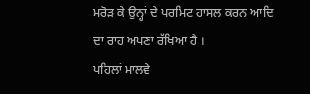ਮਰੋੜ ਕੇ ਉਨ੍ਹਾਂ ਦੇ ਪਰਮਿਟ ਹਾਸਲ ਕਰਨ ਆਦਿ
ਦਾ ਰਾਹ ਅਪਣਾ ਰੱਖਿਆ ਹੈ ।
ਪਹਿਲਾਂ ਮਾਲਵੇ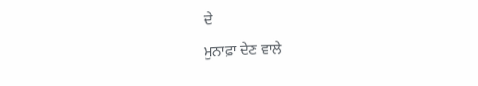ਦੇ
ਮੁਨਾਫ਼ਾ ਦੇਣ ਵਾਲੇ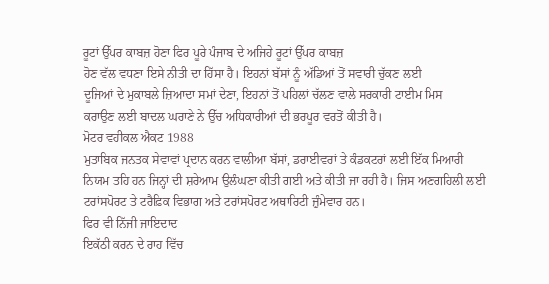ਰੂਟਾਂ ਉੱਪਰ ਕਾਬਜ਼ ਹੋਣਾ ਫਿਰ ਪੂਰੇ ਪੰਜਾਬ ਦੇ ਅਜਿਹੇ ਰੂਟਾਂ ਉੱਪਰ ਕਾਬਜ਼
ਹੋਣ ਵੱਲ ਵਧਣਾ ਇਸੇ ਨੀਤੀ ਦਾ ਹਿੱਸਾ ਹੈ। ਇਹਨਾਂ ਬੱਸਾਂ ਨੂੰ ਅੱਡਿਆਂ ਤੋਂ ਸਵਾਰੀ ਚੁੱਕਣ ਲਈ
ਦੂਜਿਆਂ ਦੇ ਮੁਕਾਬਲੇ ਜ਼ਿਆਦਾ ਸਮਾਂ ਦੇਣਾ, ਇਹਨਾਂ ਤੋਂ ਪਹਿਲਾਂ ਚੱਲਣ ਵਾਲੇ ਸਰਕਾਰੀ ਟਾਈਮ ਮਿਸ
ਕਰਾਉਣ ਲਈ ਬਾਦਲ ਘਰਾਣੇ ਨੇ ਉੱਚ ਅਧਿਕਾਰੀਆਂ ਦੀ ਭਰਪੂਰ ਵਰਤੋਂ ਕੀਤੀ ਹੈ।
ਮੋਟਰ ਵਹੀਕਲ ਐਕਟ 1988
ਮੁਤਾਬਿਕ ਜਨਤਕ ਸੇਵਾਵਾਂ ਪ੍ਰਦਾਨ ਕਰਨ ਵਾਲੀਆ ਬੱਸਾਂ, ਡਰਾਈਵਰਾਂ ਤੇ ਕੰਡਕਟਰਾਂ ਲਈ ਇੱਕ ਮਿਆਰੀ
ਨਿਯਮ ਤਹਿ ਹਨ ਜਿਨ੍ਹਾਂ ਦੀ ਸ਼ਰੇਆਮ ਉਲੰਘਣਾ ਕੀਤੀ ਗਈ ਅਤੇ ਕੀਤੀ ਜਾ ਰਹੀ ਹੈ। ਜਿਸ ਅਣਗਹਿਲੀ ਲਈ
ਟਰਾਂਸਪੋਰਟ ਤੇ ਟਰੈਫ਼ਿਕ ਵਿਭਾਗ ਅਤੇ ਟਰਾਂਸਪੋਰਟ ਅਥਾਰਿਟੀ ਜ਼ੁੰਮੇਵਾਰ ਹਨ।
ਫਿਰ ਵੀ ਨਿੱਜੀ ਜਾਇਦਾਦ
ਇਕੱਠੀ ਕਰਨ ਦੇ ਰਾਹ ਵਿੱਚ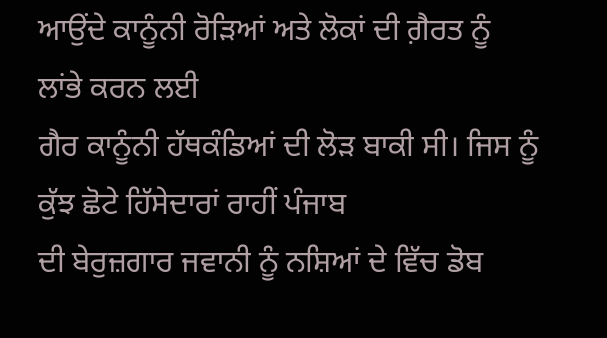ਆਉਂਦੇ ਕਾਨੂੰਨੀ ਰੋੜਿਆਂ ਅਤੇ ਲੋਕਾਂ ਦੀ ਗ਼ੈਰਤ ਨੂੰ ਲਾਂਭੇ ਕਰਨ ਲਈ
ਗੈਰ ਕਾਨੂੰਨੀ ਹੱਥਕੰਡਿਆਂ ਦੀ ਲੋੜ ਬਾਕੀ ਸੀ। ਜਿਸ ਨੂੰ ਕੁੱਝ ਛੋਟੇ ਹਿੱਸੇਦਾਰਾਂ ਰਾਹੀਂ ਪੰਜਾਬ
ਦੀ ਬੇਰੁਜ਼ਗਾਰ ਜਵਾਨੀ ਨੂੰ ਨਸ਼ਿਆਂ ਦੇ ਵਿੱਚ ਡੋਬ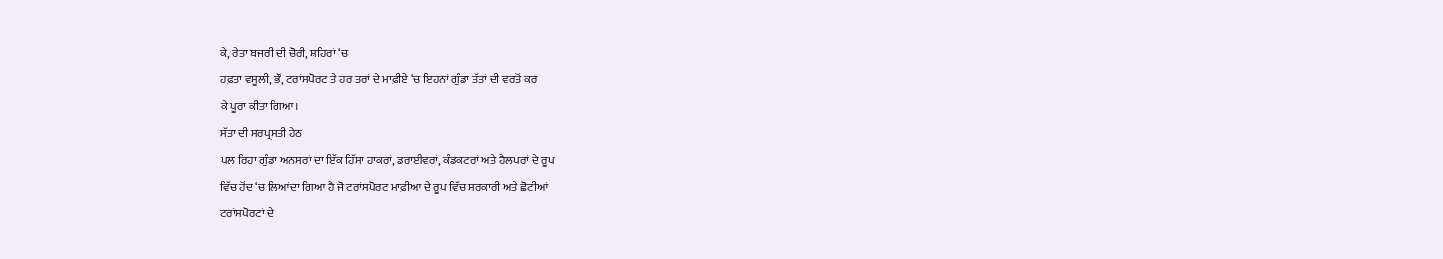ਕੇ, ਰੇਤਾ ਬਜਰੀ ਦੀ ਚੋਰੀ, ਸ਼ਹਿਰਾਂ ‘ਚ
ਹਫ਼ਤਾ ਵਸੂਲੀ, ਭੌਂ, ਟਰਾਂਸਪੋਰਟ ਤੇ ਹਰ ਤਰਾਂ ਦੇ ਮਾਫ਼ੀਏ ‘ਚ ਇਹਨਾਂ ਗੁੰਡਾ ਤੱਤਾਂ ਦੀ ਵਰਤੋਂ ਕਰ
ਕੇ ਪੂਰਾ ਕੀਤਾ ਗਿਆ।
ਸੱਤਾ ਦੀ ਸਰਪ੍ਰਸਤੀ ਹੇਠ
ਪਲ ਰਿਹਾ ਗੁੰਡਾ ਅਨਸਰਾਂ ਦਾ ਇੱਕ ਹਿੱਸਾ ਹਾਕਰਾਂ, ਡਰਾਈਵਰਾਂ, ਕੰਡਕਟਰਾਂ ਅਤੇ ਹੈਲਪਰਾਂ ਦੇ ਰੂਪ
ਵਿੱਚ ਹੋਂਦ ‘ਚ ਲਿਆਂਦਾ ਗਿਆ ਹੈ ਜੋ ਟਰਾਂਸਪੋਰਟ ਮਾਫ਼ੀਆ ਦੇ ਰੂਪ ਵਿੱਚ ਸਰਕਾਰੀ ਅਤੇ ਛੋਟੀਆਂ
ਟਰਾਂਸਪੋਰਟਾਂ ਦੇ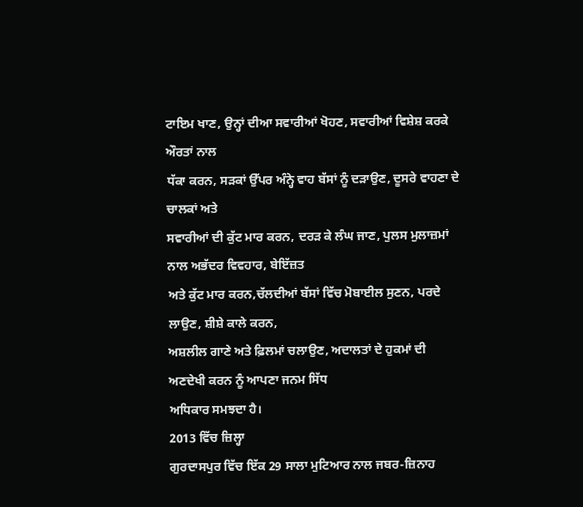ਟਾਇਮ ਖਾਣ, ਉਨ੍ਹਾਂ ਦੀਆ ਸਵਾਰੀਆਂ ਖੋਹਣ, ਸਵਾਰੀਆਂ ਵਿਸ਼ੇਸ਼ ਕਰਕੇ ਔਰਤਾਂ ਨਾਲ
ਧੱਕਾ ਕਰਨ, ਸੜਕਾਂ ਉੱਪਰ ਅੰਨ੍ਹੇ ਵਾਹ ਬੱਸਾਂ ਨੂੰ ਦੜਾਉਣ, ਦੂਸਰੇ ਵਾਹਣਾ ਦੇ ਚਾਲਕਾਂ ਅਤੇ
ਸਵਾਰੀਆਂ ਦੀ ਕੁੱਟ ਮਾਰ ਕਰਨ, ਦਰੜ ਕੇ ਲੰਘ ਜਾਣ, ਪੁਲਸ ਮੁਲਾਜ਼ਮਾਂ ਨਾਲ ਅਭੱਦਰ ਵਿਵਹਾਰ, ਬੇਇੱਜ਼ਤ
ਅਤੇ ਕੁੱਟ ਮਾਰ ਕਰਨ,ਚੱਲਦੀਆਂ ਬੱਸਾਂ ਵਿੱਚ ਮੋਬਾਈਲ ਸੁਣਨ, ਪਰਦੇ ਲਾਉਣ, ਸ਼ੀਸ਼ੇ ਕਾਲੇ ਕਰਨ,
ਅਸ਼ਲੀਲ ਗਾਣੇ ਅਤੇ ਫ਼ਿਲਮਾਂ ਚਲਾਉਣ, ਅਦਾਲਤਾਂ ਦੇ ਹੁਕਮਾਂ ਦੀ ਅਣਦੇਖੀ ਕਰਨ ਨੂੰ ਆਪਣਾ ਜਨਮ ਸਿੱਧ
ਅਧਿਕਾਰ ਸਮਝਦਾ ਹੈ।
2013 ਵਿੱਚ ਜ਼ਿਲ੍ਹਾ
ਗੁਰਦਾਸਪੁਰ ਵਿੱਚ ਇੱਕ 29 ਸਾਲਾ ਮੁਟਿਆਰ ਨਾਲ ਜਬਰ-ਜ਼ਿਨਾਹ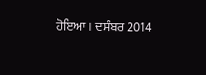ਹੋਇਆ। ਦਸੰਬਰ 2014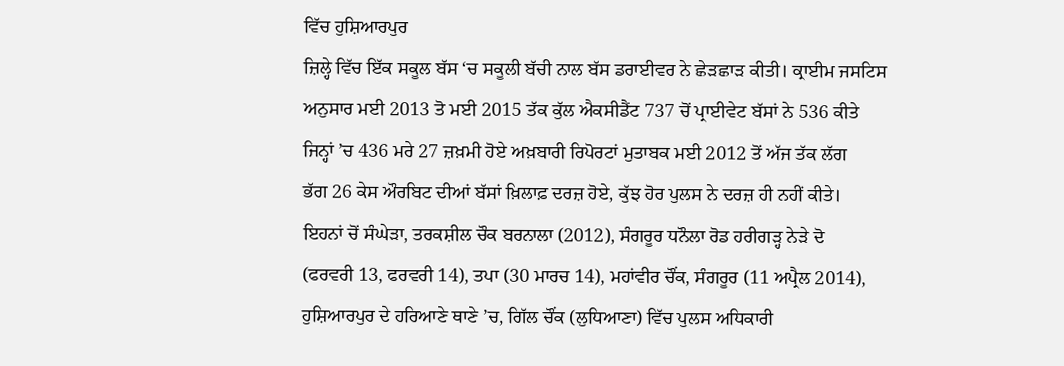ਵਿੱਚ ਹੁਸ਼ਿਆਰਪੁਰ
ਜ਼ਿਲ੍ਹੇ ਵਿੱਚ ਇੱਕ ਸਕੂਲ ਬੱਸ ‘ਚ ਸਕੂਲੀ ਬੱਚੀ ਨਾਲ ਬੱਸ ਡਰਾਈਵਰ ਨੇ ਛੇੜਛਾੜ ਕੀਤੀ। ਕ੍ਰਾਈਮ ਜਸਟਿਸ
ਅਨੁਸਾਰ ਮਈ 2013 ਤੋ ਮਈ 2015 ਤੱਕ ਕੁੱਲ ਐਕਸੀਡੈਂਟ 737 ਚੋਂ ਪ੍ਰਾਈਵੇਟ ਬੱਸਾਂ ਨੇ 536 ਕੀਤੇ
ਜਿਨ੍ਹਾਂ ’ਚ 436 ਮਰੇ 27 ਜ਼ਖ਼ਮੀ ਹੋਏ ਅਖ਼ਬਾਰੀ ਰਿਪੋਰਟਾਂ ਮੁਤਾਬਕ ਮਈ 2012 ਤੋਂ ਅੱਜ ਤੱਕ ਲੱਗ
ਭੱਗ 26 ਕੇਸ ਔਰਬਿਟ ਦੀਆਂ ਬੱਸਾਂ ਖ਼ਿਲਾਫ਼ ਦਰਜ਼ ਹੋਏ, ਕੁੱਝ ਹੋਰ ਪੁਲਸ ਨੇ ਦਰਜ਼ ਹੀ ਨਹੀਂ ਕੀਤੇ।
ਇਹਨਾਂ ਚੋਂ ਸੰਘੇੜਾ, ਤਰਕਸ਼ੀਲ ਚੌਕ ਬਰਨਾਲਾ (2012), ਸੰਗਰੂਰ ਧਨੌਲਾ ਰੋਡ ਹਰੀਗੜ੍ਹ ਨੇੜੇ ਦੋ
(ਫਰਵਰੀ 13, ਫਰਵਰੀ 14), ਤਪਾ (30 ਮਾਰਚ 14), ਮਹਾਂਵੀਰ ਚੌਂਕ, ਸੰਗਰੂਰ (11 ਅਪ੍ਰੈਲ 2014),
ਹੁਸ਼ਿਆਰਪੁਰ ਦੇ ਹਰਿਆਣੇ ਥਾਣੇ ’ਚ, ਗਿੱਲ ਚੌਂਕ (ਲੁਧਿਆਣਾ) ਵਿੱਚ ਪੁਲਸ ਅਧਿਕਾਰੀ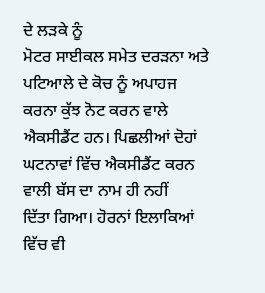ਦੇ ਲੜਕੇ ਨੂੰ
ਮੋਟਰ ਸਾਈਕਲ ਸਮੇਤ ਦਰੜਨਾ ਅਤੇ ਪਟਿਆਲੇ ਦੇ ਕੋਚ ਨੂੰ ਅਪਾਹਜ ਕਰਨਾ ਕੁੱਝ ਨੋਟ ਕਰਨ ਵਾਲੇ
ਐਕਸੀਡੈਂਟ ਹਨ। ਪਿਛਲੀਆਂ ਦੋਹਾਂ ਘਟਨਾਵਾਂ ਵਿੱਚ ਐਕਸੀਡੈਂਟ ਕਰਨ ਵਾਲੀ ਬੱਸ ਦਾ ਨਾਮ ਹੀ ਨਹੀਂ
ਦਿੱਤਾ ਗਿਆ। ਹੋਰਨਾਂ ਇਲਾਕਿਆਂ ਵਿੱਚ ਵੀ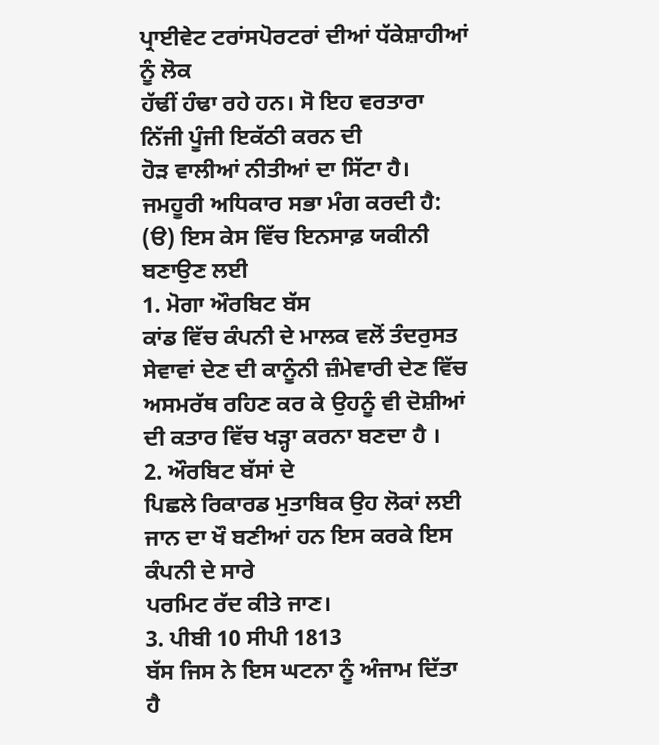ਪ੍ਰਾਈਵੇਟ ਟਰਾਂਸਪੋਰਟਰਾਂ ਦੀਆਂ ਧੱਕੇਸ਼ਾਹੀਆਂ ਨੂੰ ਲੋਕ
ਹੱਢੀਂ ਹੰਢਾ ਰਹੇ ਹਨ। ਸੋ ਇਹ ਵਰਤਾਰਾ ਨਿੱਜੀ ਪੂੰਜੀ ਇਕੱਠੀ ਕਰਨ ਦੀ
ਹੋੜ ਵਾਲੀਆਂ ਨੀਤੀਆਂ ਦਾ ਸਿੱਟਾ ਹੈ।
ਜਮਹੂਰੀ ਅਧਿਕਾਰ ਸਭਾ ਮੰਗ ਕਰਦੀ ਹੈ:
(ੳ) ਇਸ ਕੇਸ ਵਿੱਚ ਇਨਸਾਫ਼ ਯਕੀਨੀ ਬਣਾਉਣ ਲਈ
1. ਮੋਗਾ ਔਰਬਿਟ ਬੱਸ
ਕਾਂਡ ਵਿੱਚ ਕੰਪਨੀ ਦੇ ਮਾਲਕ ਵਲੋਂ ਤੰਦਰੁਸਤ ਸੇਵਾਵਾਂ ਦੇਣ ਦੀ ਕਾਨੂੰਨੀ ਜ਼ੰਮੇਵਾਰੀ ਦੇਣ ਵਿੱਚ
ਅਸਮਰੱਥ ਰਹਿਣ ਕਰ ਕੇ ਉਹਨੂੰ ਵੀ ਦੋਸ਼ੀਆਂ ਦੀ ਕਤਾਰ ਵਿੱਚ ਖੜ੍ਹਾ ਕਰਨਾ ਬਣਦਾ ਹੈ ।
2. ਔਰਬਿਟ ਬੱਸਾਂ ਦੇ
ਪਿਛਲੇ ਰਿਕਾਰਡ ਮੁਤਾਬਿਕ ਉਹ ਲੋਕਾਂ ਲਈ ਜਾਨ ਦਾ ਖੌ ਬਣੀਆਂ ਹਨ ਇਸ ਕਰਕੇ ਇਸ ਕੰਪਨੀ ਦੇ ਸਾਰੇ
ਪਰਮਿਟ ਰੱਦ ਕੀਤੇ ਜਾਣ।
3. ਪੀਬੀ 10 ਸੀਪੀ 1813
ਬੱਸ ਜਿਸ ਨੇ ਇਸ ਘਟਨਾ ਨੂੰ ਅੰਜਾਮ ਦਿੱਤਾ ਹੈ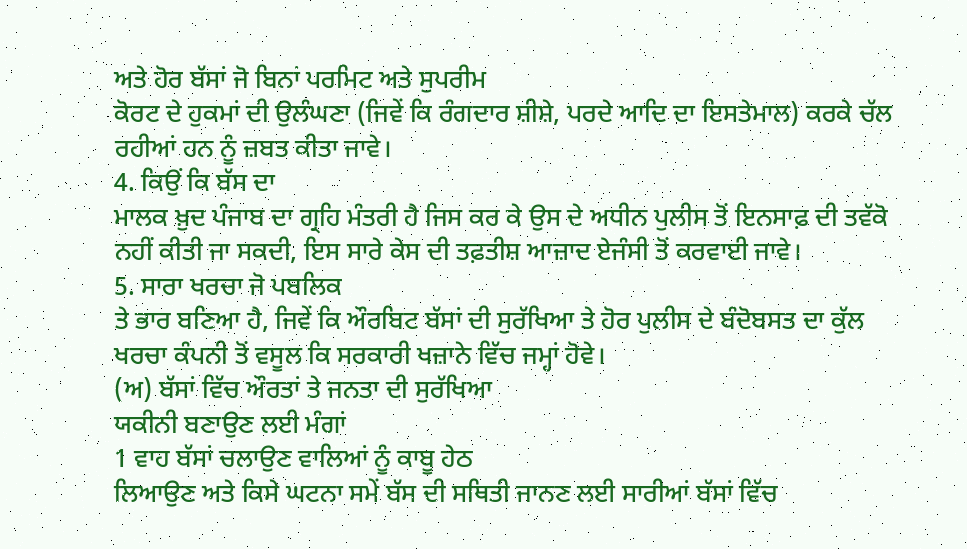ਅਤੇ ਹੋਰ ਬੱਸਾਂ ਜੋ ਬਿਨਾਂ ਪਰਮਿਟ ਅਤੇ ਸੁਪਰੀਮ
ਕੋਰਟ ਦੇ ਹੁਕਮਾਂ ਦੀ ਉਲੰਘਣਾ (ਜਿਵੇਂ ਕਿ ਰੰਗਦਾਰ ਸ਼ੀਸ਼ੇ, ਪਰਦੇ ਆਦਿ ਦਾ ਇਸਤੇਮਾਲ) ਕਰਕੇ ਚੱਲ
ਰਹੀਆਂ ਹਨ ਨੂੰ ਜ਼ਬਤ ਕੀਤਾ ਜਾਵੇ।
4. ਕਿਉਂ ਕਿ ਬੱਸ ਦਾ
ਮਾਲਕ ਖ਼ੁਦ ਪੰਜਾਬ ਦਾ ਗ੍ਰਹਿ ਮੰਤਰੀ ਹੈ ਜਿਸ ਕਰ ਕੇ ਉਸ ਦੇ ਅਧੀਨ ਪੁਲੀਸ ਤੋਂ ਇਨਸਾਫ਼ ਦੀ ਤਵੱਕੋ
ਨਹੀਂ ਕੀਤੀ ਜਾ ਸਕਦੀ, ਇਸ ਸਾਰੇ ਕੇਸ ਦੀ ਤਫ਼ਤੀਸ਼ ਆਜ਼ਾਦ ਏਜੰਸੀ ਤੋਂ ਕਰਵਾਈ ਜਾਵੇ।
5. ਸਾਰਾ ਖਰਚਾ ਜੋ ਪਬਲਿਕ
ਤੇ ਭਾਰ ਬਣਿਆ ਹੈ, ਜਿਵੇਂ ਕਿ ਔਰਬਿਟ ਬੱਸਾਂ ਦੀ ਸੁਰੱਖਿਆ ਤੇ ਹੋਰ ਪੁਲੀਸ ਦੇ ਬੰਦੋਬਸਤ ਦਾ ਕੁੱਲ
ਖਰਚਾ ਕੰਪਨੀ ਤੋਂ ਵਸੂਲ ਕਿ ਸਰਕਾਰੀ ਖਜ਼ਾਨੇ ਵਿੱਚ ਜਮ੍ਹਾਂ ਹੋਵੇ।
(ਅ) ਬੱਸਾਂ ਵਿੱਚ ਔਰਤਾਂ ਤੇ ਜਨਤਾ ਦੀ ਸੁਰੱਖਿਆ
ਯਕੀਨੀ ਬਣਾਉਣ ਲਈ ਮੰਗਾਂ
1 ਵਾਹ ਬੱਸਾਂ ਚਲਾਉਣ ਵਾਲਿਆਂ ਨੂੰ ਕਾਬੂ ਹੇਠ
ਲਿਆਉਣ ਅਤੇ ਕਿਸੇ ਘਟਨਾ ਸਮੇਂ ਬੱਸ ਦੀ ਸਥਿਤੀ ਜਾਨਣ ਲਈ ਸਾਰੀਆਂ ਬੱਸਾਂ ਵਿੱਚ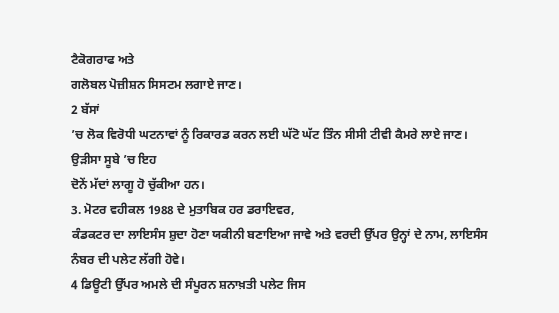ਟੈਕੋਗਰਾਫ ਅਤੇ
ਗਲੋਬਲ ਪੋਜ਼ੀਸ਼ਨ ਸਿਸਟਮ ਲਗਾਏ ਜਾਣ।
2 ਬੱਸਾਂ
’ਚ ਲੋਕ ਵਿਰੋਧੀ ਘਟਨਾਵਾਂ ਨੂੰ ਰਿਕਾਰਡ ਕਰਨ ਲਈ ਘੱਟੋ ਘੱਟ ਤਿੰਨ ਸੀਸੀ ਟੀਵੀ ਕੈਮਰੇ ਲਾਏ ਜਾਣ।
ਉੜੀਸਾ ਸੂਬੇ ’ਚ ਇਹ
ਦੋਨੇਂ ਮੱਦਾਂ ਲਾਗੂ ਹੋ ਚੁੱਕੀਆ ਹਨ।
3. ਮੋਟਰ ਵਹੀਕਲ 1988 ਦੇ ਮੁਤਾਬਿਕ ਹਰ ਡਰਾਇਵਰ,
ਕੰਡਕਟਰ ਦਾ ਲਾਇਸੰਸ ਸ਼ੁਦਾ ਹੋਣਾ ਯਕੀਨੀ ਬਣਾਇਆ ਜਾਵੇ ਅਤੇ ਵਰਦੀ ਉੱਪਰ ਉਨ੍ਹਾਂ ਦੇ ਨਾਮ, ਲਾਇਸੰਸ
ਨੰਬਰ ਦੀ ਪਲੇਟ ਲੱਗੀ ਹੋਵੇ।
4 ਡਿਊਟੀ ਉੱਪਰ ਅਮਲੇ ਦੀ ਸੰਪੂਰਨ ਸ਼ਨਾਖ਼ਤੀ ਪਲੇਟ ਜਿਸ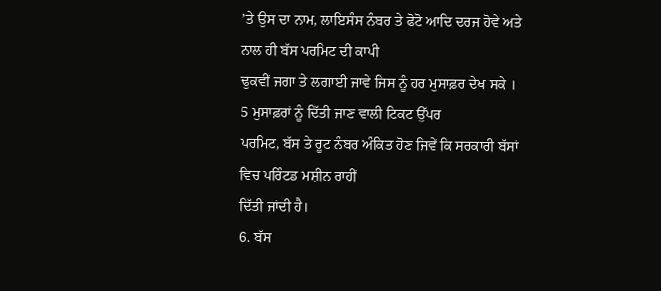’ਤੇ ਉਸ ਦਾ ਨਾਮ, ਲਾਇਸੰਸ ਨੰਬਰ ਤੇ ਫੋਟੋ ਆਦਿ ਦਰਜ ਹੋਵੇ ਅਤੇ ਨਾਲ ਹੀ ਬੱਸ ਪਰਮਿਟ ਦੀ ਕਾਪੀ
ਢੁਕਵੀਂ ਜਗਾ ਤੇ ਲਗਾਈ ਜਾਵੇ ਜਿਸ ਨੂੰ ਹਰ ਮੁਸਾਫ਼ਰ ਦੇਖ ਸਕੇ ।
5 ਮੁਸਾਫ਼ਰਾਂ ਨੂੰ ਦਿੱਤੀ ਜਾਣ ਵਾਲੀ ਟਿਕਟ ਉੱਪਰ
ਪਰਮਿਟ, ਬੱਸ ਤੇ ਰੂਟ ਨੰਬਰ ਅੰਕਿਤ ਹੋਣ ਜਿਵੇਂ ਕਿ ਸਰਕਾਰੀ ਬੱਸਾਂ ਵਿਚ ਪਰਿੰਟਡ ਮਸ਼ੀਨ ਰਾਹੀਂ
ਦਿੱਤੀ ਜਾਂਦੀ ਹੈ।
6. ਬੱਸ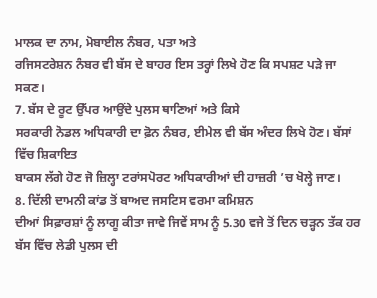ਮਾਲਕ ਦਾ ਨਾਮ, ਮੋਬਾਈਲ ਨੰਬਰ, ਪਤਾ ਅਤੇ
ਰਜਿਸਟਰੇਸ਼ਨ ਨੰਬਰ ਵੀ ਬੱਸ ਦੇ ਬਾਹਰ ਇਸ ਤਰ੍ਹਾਂ ਲਿਖੇ ਹੋਣ ਕਿ ਸਪਸ਼ਟ ਪੜੇ ਜਾ ਸਕਣ।
7. ਬੱਸ ਦੇ ਰੂਟ ਉੱਪਰ ਆਉਂਦੇ ਪੁਲਸ ਥਾਣਿਆਂ ਅਤੇ ਕਿਸੇ
ਸਰਕਾਰੀ ਨੋਡਲ ਅਧਿਕਾਰੀ ਦਾ ਫ਼ੋਨ ਨੰਬਰ, ਈਮੇਲ ਵੀ ਬੱਸ ਅੰਦਰ ਲਿਖੇ ਹੋਣ। ਬੱਸਾਂ ਵਿੱਚ ਸ਼ਿਕਾਇਤ
ਬਾਕਸ ਲੱਗੇ ਹੋਣ ਜੋ ਜ਼ਿਲ੍ਹਾ ਟਰਾਂਸਪੋਰਟ ਅਧਿਕਾਰੀਆਂ ਦੀ ਹਾਜ਼ਰੀ ’ਚ ਖੋਲ੍ਹੇ ਜਾਣ।
8. ਦਿੱਲੀ ਦਾਮਨੀ ਕਾਂਡ ਤੋਂ ਬਾਅਦ ਜਸਟਿਸ ਵਰਮਾ ਕਮਿਸ਼ਨ
ਦੀਆਂ ਸਿਫ਼ਾਰਸ਼ਾਂ ਨੂੰ ਲਾਗੂ ਕੀਤਾ ਜਾਵੇ ਜਿਵੇਂ ਸਾਮ ਨੂੰ 5.30 ਵਜੇ ਤੋਂ ਦਿਨ ਚੜ੍ਹਨ ਤੱਕ ਹਰ
ਬੱਸ ਵਿੱਚ ਲੇਡੀ ਪੁਲਸ ਦੀ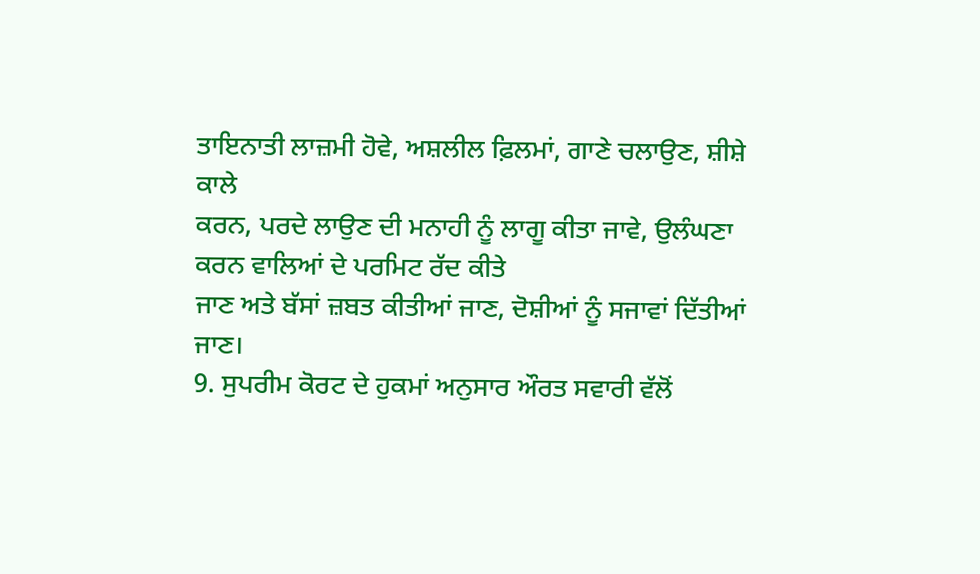ਤਾਇਨਾਤੀ ਲਾਜ਼ਮੀ ਹੋਵੇ, ਅਸ਼ਲੀਲ ਫ਼ਿਲਮਾਂ, ਗਾਣੇ ਚਲਾਉਣ, ਸ਼ੀਸ਼ੇ ਕਾਲੇ
ਕਰਨ, ਪਰਦੇ ਲਾਉਣ ਦੀ ਮਨਾਹੀ ਨੂੰ ਲਾਗੂ ਕੀਤਾ ਜਾਵੇ, ਉਲੰਘਣਾ ਕਰਨ ਵਾਲਿਆਂ ਦੇ ਪਰਮਿਟ ਰੱਦ ਕੀਤੇ
ਜਾਣ ਅਤੇ ਬੱਸਾਂ ਜ਼ਬਤ ਕੀਤੀਆਂ ਜਾਣ, ਦੋਸ਼ੀਆਂ ਨੂੰ ਸਜਾਵਾਂ ਦਿੱਤੀਆਂ ਜਾਣ।
9. ਸੁਪਰੀਮ ਕੋਰਟ ਦੇ ਹੁਕਮਾਂ ਅਨੁਸਾਰ ਔਰਤ ਸਵਾਰੀ ਵੱਲੋਂ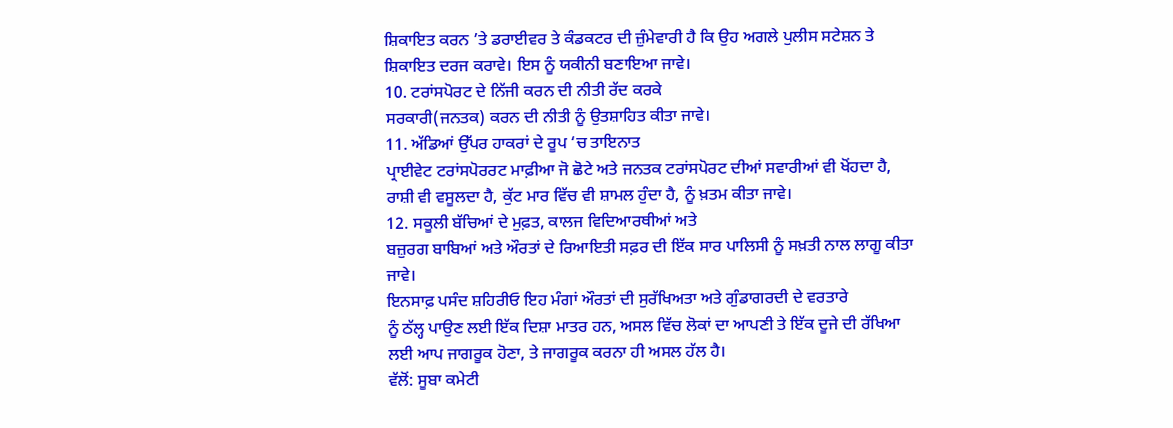ਸ਼ਿਕਾਇਤ ਕਰਨ ’ਤੇ ਡਰਾਈਵਰ ਤੇ ਕੰਡਕਟਰ ਦੀ ਜ਼ੁੰਮੇਵਾਰੀ ਹੈ ਕਿ ਉਹ ਅਗਲੇ ਪੁਲੀਸ ਸਟੇਸ਼ਨ ਤੇ
ਸ਼ਿਕਾਇਤ ਦਰਜ ਕਰਾਵੇ। ਇਸ ਨੂੰ ਯਕੀਨੀ ਬਣਾਇਆ ਜਾਵੇ।
10. ਟਰਾਂਸਪੋਰਟ ਦੇ ਨਿੱਜੀ ਕਰਨ ਦੀ ਨੀਤੀ ਰੱਦ ਕਰਕੇ
ਸਰਕਾਰੀ(ਜਨਤਕ) ਕਰਨ ਦੀ ਨੀਤੀ ਨੂੰ ਉਤਸ਼ਾਹਿਤ ਕੀਤਾ ਜਾਵੇ।
11. ਅੱਡਿਆਂ ਉੱਪਰ ਹਾਕਰਾਂ ਦੇ ਰੂਪ ‘ਚ ਤਾਇਨਾਤ
ਪ੍ਰਾਈਵੇਟ ਟਰਾਂਸਪੋਰਰਟ ਮਾਫ਼ੀਆ ਜੋ ਛੋਟੇ ਅਤੇ ਜਨਤਕ ਟਰਾਂਸਪੋਰਟ ਦੀਆਂ ਸਵਾਰੀਆਂ ਵੀ ਖੋਂਹਦਾ ਹੈ,
ਰਾਸ਼ੀ ਵੀ ਵਸੂਲਦਾ ਹੈ, ਕੁੱਟ ਮਾਰ ਵਿੱਚ ਵੀ ਸ਼ਾਮਲ ਹੁੰਦਾ ਹੈ, ਨੂੰ ਖ਼ਤਮ ਕੀਤਾ ਜਾਵੇ।
12. ਸਕੂਲੀ ਬੱਚਿਆਂ ਦੇ ਮੁਫ਼ਤ, ਕਾਲਜ ਵਿਦਿਆਰਥੀਆਂ ਅਤੇ
ਬਜ਼ੁਰਗ ਬਾਬਿਆਂ ਅਤੇ ਔਰਤਾਂ ਦੇ ਰਿਆਇਤੀ ਸਫ਼ਰ ਦੀ ਇੱਕ ਸਾਰ ਪਾਲਿਸੀ ਨੂੰ ਸਖ਼ਤੀ ਨਾਲ ਲਾਗੂ ਕੀਤਾ
ਜਾਵੇ।
ਇਨਸਾਫ਼ ਪਸੰਦ ਸ਼ਹਿਰੀਓ ਇਹ ਮੰਗਾਂ ਔਰਤਾਂ ਦੀ ਸੁਰੱਖਿਅਤਾ ਅਤੇ ਗੁੰਡਾਗਰਦੀ ਦੇ ਵਰਤਾਰੇ
ਨੂੰ ਠੱਲ੍ਹ ਪਾਉਣ ਲਈ ਇੱਕ ਦਿਸ਼ਾ ਮਾਤਰ ਹਨ, ਅਸਲ ਵਿੱਚ ਲੋਕਾਂ ਦਾ ਆਪਣੀ ਤੇ ਇੱਕ ਦੂਜੇ ਦੀ ਰੱਖਿਆ
ਲਈ ਆਪ ਜਾਗਰੂਕ ਹੋਣਾ, ਤੇ ਜਾਗਰੂਕ ਕਰਨਾ ਹੀ ਅਸਲ ਹੱਲ ਹੈ।
ਵੱਲੋਂ: ਸੂਬਾ ਕਮੇਟੀ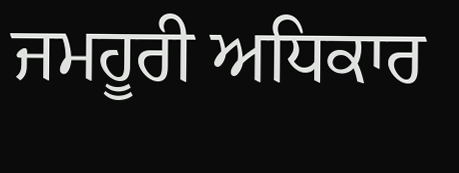ਜਮਹੂਰੀ ਅਧਿਕਾਰ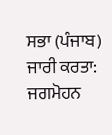ਸਭਾ (ਪੰਜਾਬ)
ਜਾਰੀ ਕਰਤਾ: ਜਗਮੋਹਨ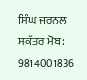ਸਿੰਘ ਜਰਨਲ ਸਕੱਤਰ ਮੋਬ:
9814001836